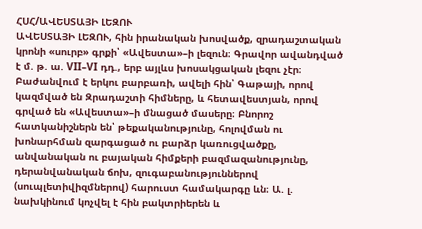ՀՍՀ/ԱՎԵՍՏԱՅԻ ԼԵԶՈՒ
ԱՎԵՍՏԱՅԻ ԼԵԶՈՒ, հին իրանական խոսվածք, զրադաշտական կրոնի «սուրբ» գրքի՝ «Ավեստա»–ի լեզուն։ Գրավոր ավանդված է մ. թ. ա. VII–VI դդ., երբ այլևս խոսակցական լեզու չէր։ Բաժանվում է երկու բարբառի, ավելի հին՝ Գաթայի, որով կազմված են Զրադաշտի հիմները, և հետավեստյան, որով գրված են «Ավեստա»–ի մնացած մասերը։ Բնորոշ հատկանիշներն են՝ թեքականությունը, հոլովման ու խոնարհման զարգացած ու բարձր կառուցվածքը, անվանական ու բայական հիմքերի բազմազանությունը, դերանվանական ճոխ, զուգաբանություններով (սուպլետիվիզմներով) հարուստ համակարգը ևն։ Ա. լ. նախկինում կոչվել է հին բակտրիերեն և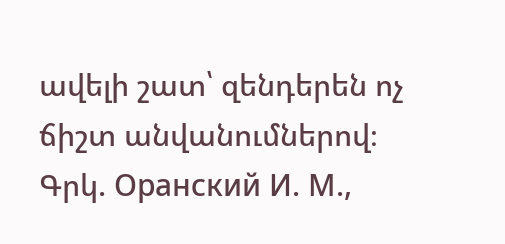ավելի շատ՝ զենդերեն ոչ ճիշտ անվանումներով։
Գրկ. Оранский И. М.,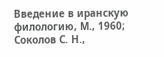Введение в иранскую филологию, М., 1960; Cоколов С. Н.,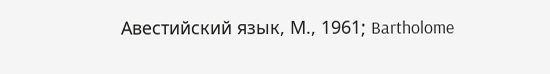Авестийский язык, М., 1961; Bartholome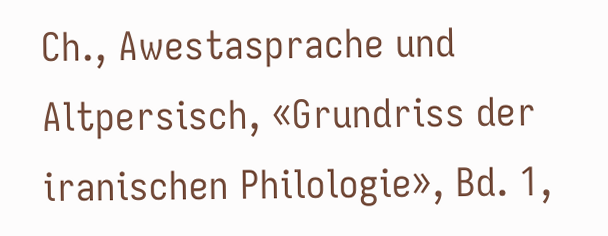Ch., Awestasprache und Altpersisch, «Grundriss der iranischen Philologie», Bd. 1,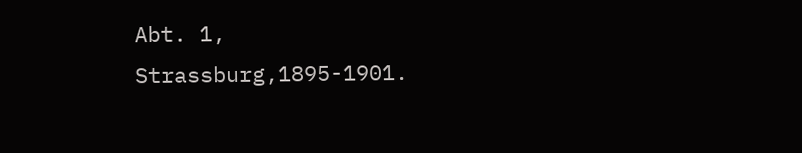Abt. 1, Strassburg,1895-1901.